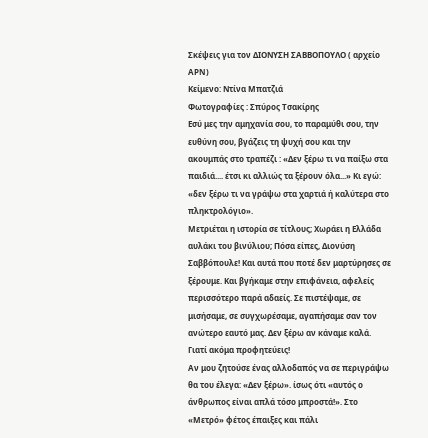Σκέψεις για τον ΔΙΟΝΥΣΗ ΣΑΒΒΟΠΟΥΛΟ ( αρχείο APN)
Κείμενο: Ντίνα Μπατζιά
Φωτογραφίες : Σπύρος Τσακίρης
Εσύ μες την αμηχανία σου, το παραμύθι σου, την ευθύνη σου, βγάζεις τη ψυχή σου και την ακουμπάς στο τραπέζι : «Δεν ξέρω τι να παίξω στα παιδιά.... έτσι κι αλλιώς τα ξέρουν όλα...» Κι εγώ: «δεν ξέρω τι να γράψω στα χαρτιά ή καλύτερα στο πληκτρολόγιο».
Μετριέται η ιστορία σε τίτλους; Χωράει η Ελλάδα αυλάκι του βινύλιου; Πόσα είπες, Διονύση Σαββόπουλε! Και αυτά που ποτέ δεν μαρτύρησες σε ξέρουμε. Και βγήκαμε στην επιφάνεια, αφελείς περισσότερο παρά αδαείς. Σε πιστέψαμε, σε μισήσαμε, σε συγχωρέσαμε, αγαπήσαμε σαν τον ανώτερο εαυτό μας. Δεν ξέρω αν κάναμε καλά. Γιατί ακόμα προφητεύεις!
Αν μου ζητούσε ένας αλλοδαπός να σε περιγράψω θα του έλεγα: «Δεν ξέρω». ίσως ότι «αυτός ο άνθρωπος είναι απλά τόσο μπροστά!». Στο «Μετρό» φέτος έπαιξες και πάλι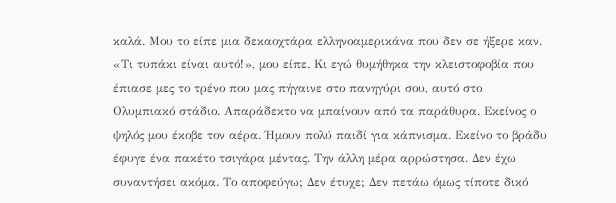καλά. Μου το είπε μια δεκαοχτάρα ελληνοαμερικάνα που δεν σε ήξερε καν. «Τι τυπάκι είναι αυτό!», μου είπε. Κι εγώ θυμήθηκα την κλειστοφοβία που έπιασε μες το τρένο που μας πήγαινε στο πανηγύρι σου, αυτό στο Ολυμπιακό στάδιο. Απαράδεκτο να μπαίνουν από τα παράθυρα. Εκείνος ο ψηλός μου έκοβε τον αέρα. Ήμουν πολύ παιδί για κάπνισμα. Εκείνο το βράδυ έφυγε ένα πακέτο τσιγάρα μέντας. Την άλλη μέρα αρρώστησα. Δεν έχω συναντήσει ακόμα. Το αποφεύγω; Δεν έτυχε; Δεν πετάω όμως τίποτε δικό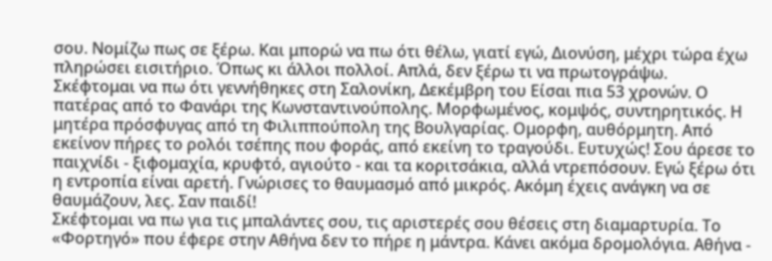σου. Νομίζω πως σε ξέρω. Και μπορώ να πω ότι θέλω, γιατί εγώ, Διονύση, μέχρι τώρα έχω πληρώσει εισιτήριο. Όπως κι άλλοι πολλοί. Απλά, δεν ξέρω τι να πρωτογράψω.
Σκέφτομαι να πω ότι γεννήθηκες στη Σαλονίκη, Δεκέμβρη του Είσαι πια 53 χρονών. Ο πατέρας από το Φανάρι της Κωνσταντινούπολης. Μορφωμένος, κομψός, συντηρητικός. Η μητέρα πρόσφυγας από τη Φιλιππούπολη της Βουλγαρίας. Ομορφη, αυθόρμητη. Από εκείνον πήρες το ρολόι τσέπης που φοράς, από εκείνη το τραγούδι. Ευτυχώς! Σου άρεσε το παιχνίδι - ξιφομαχία, κρυφτό, αγιούτο - και τα κοριτσάκια, αλλά ντρεπόσουν. Εγώ ξέρω ότι η εντροπία είναι αρετή. Γνώρισες το θαυμασμό από μικρός. Ακόμη έχεις ανάγκη να σε θαυμάζουν, λες. Σαν παιδί!
Σκέφτομαι να πω για τις μπαλάντες σου, τις αριστερές σου θέσεις στη διαμαρτυρία. Το «Φορτηγό» που έφερε στην Αθήνα δεν το πήρε η μάντρα. Κάνει ακόμα δρομολόγια. Αθήνα -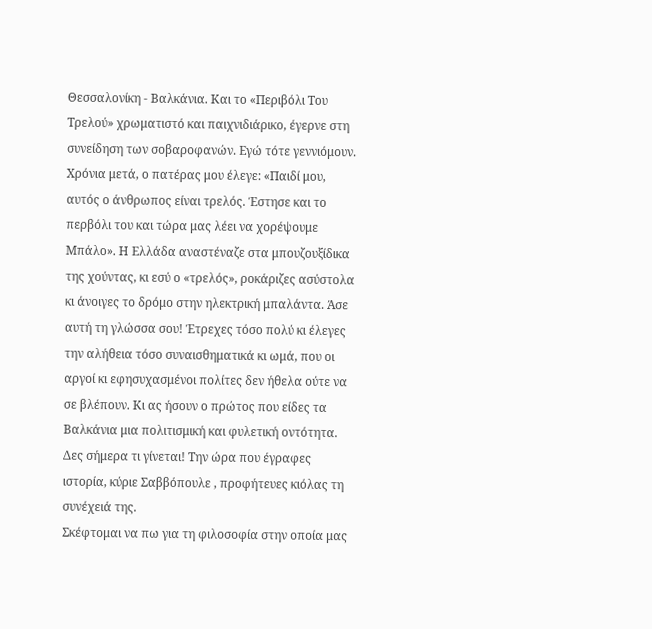Θεσσαλονίκη - Βαλκάνια. Και το «Περιβόλι Του Τρελού» χρωματιστό και παιχνιδιάρικο, έγερνε στη συνείδηση των σοβαροφανών. Εγώ τότε γεννιόμουν. Χρόνια μετά, ο πατέρας μου έλεγε: «Παιδί μου, αυτός ο άνθρωπος είναι τρελός. Έστησε και το περβόλι του και τώρα μας λέει να χορέψουμε Μπάλο». Η Ελλάδα αναστέναζε στα μπουζουξίδικα της χούντας, κι εσύ ο «τρελός», ροκάριζες ασύστολα κι άνοιγες το δρόμο στην ηλεκτρική μπαλάντα. Άσε αυτή τη γλώσσα σου! Έτρεχες τόσο πολύ κι έλεγες την αλήθεια τόσο συναισθηματικά κι ωμά, που οι αργοί κι εφησυχασμένοι πολίτες δεν ήθελα ούτε να σε βλέπουν. Κι ας ήσουν ο πρώτος που είδες τα Βαλκάνια μια πολιτισμική και φυλετική οντότητα. Δες σήμερα τι γίνεται! Την ώρα που έγραφες ιστορία, κύριε Σαββόπουλε , προφήτευες κιόλας τη συνέχειά της.
Σκέφτομαι να πω για τη φιλοσοφία στην οποία μας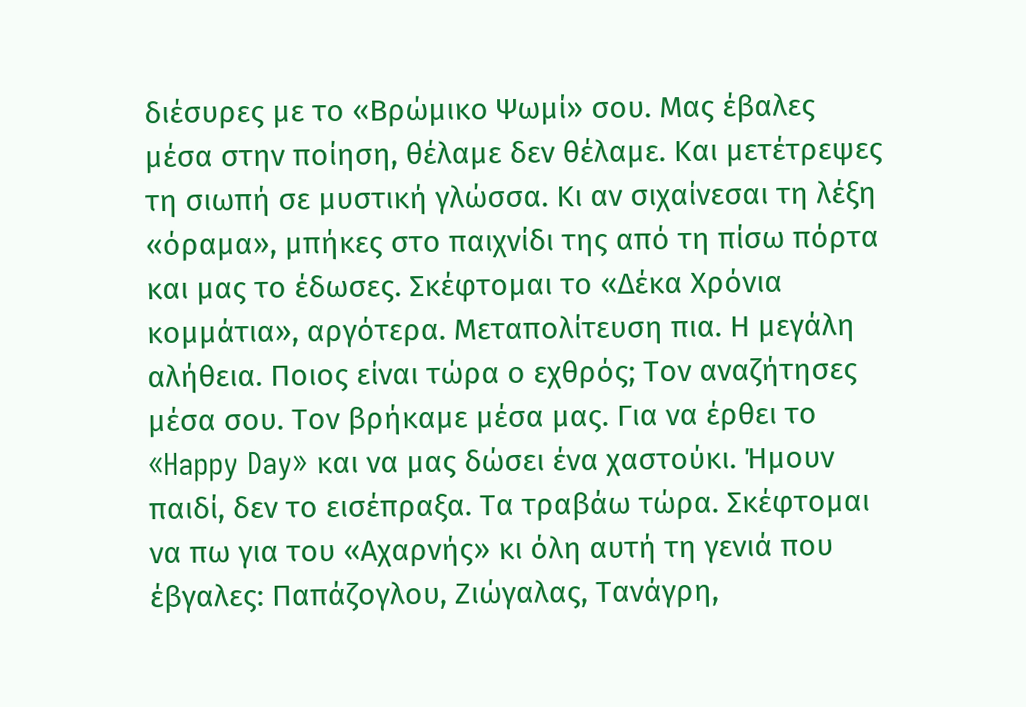διέσυρες με το «Βρώμικο Ψωμί» σου. Μας έβαλες μέσα στην ποίηση, θέλαμε δεν θέλαμε. Και μετέτρεψες τη σιωπή σε μυστική γλώσσα. Κι αν σιχαίνεσαι τη λέξη «όραμα», μπήκες στο παιχνίδι της από τη πίσω πόρτα και μας το έδωσες. Σκέφτομαι το «Δέκα Χρόνια κομμάτια», αργότερα. Μεταπολίτευση πια. Η μεγάλη αλήθεια. Ποιος είναι τώρα ο εχθρός; Τον αναζήτησες μέσα σου. Τον βρήκαμε μέσα μας. Για να έρθει το «Happy Day» και να μας δώσει ένα χαστούκι. Ήμουν παιδί, δεν το εισέπραξα. Τα τραβάω τώρα. Σκέφτομαι να πω για του «Αχαρνής» κι όλη αυτή τη γενιά που έβγαλες: Παπάζογλου, Ζιώγαλας, Τανάγρη,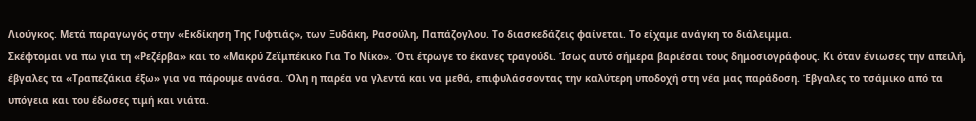Λιούγκος. Μετά παραγωγός στην «Εκδίκηση Της Γυφτιάς», των Ξυδάκη, Ρασούλη, Παπάζογλου. Το διασκεδάζεις φαίνεται. Το είχαμε ανάγκη το διάλειμμα.
Σκέφτομαι να πω για τη «Ρεζέρβα» και το «Μακρύ Ζεϊμπέκικο Για Το Νίκο». Ότι έτρωγε το έκανες τραγούδι. Ίσως αυτό σήμερα βαριέσαι τους δημοσιογράφους. Κι όταν ένιωσες την απειλή, έβγαλες τα «Τραπεζάκια έξω» για να πάρουμε ανάσα. Όλη η παρέα να γλεντά και να μεθά, επιφυλάσσοντας την καλύτερη υποδοχή στη νέα μας παράδοση. Έβγαλες το τσάμικο από τα υπόγεια και του έδωσες τιμή και νιάτα.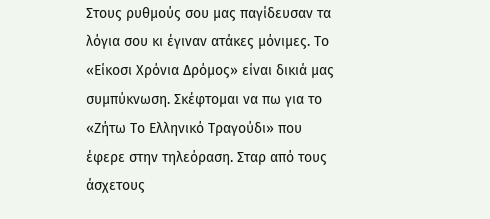Στους ρυθμούς σου μας παγίδευσαν τα λόγια σου κι έγιναν ατάκες μόνιμες. Το «Είκοσι Χρόνια Δρόμος» είναι δικιά μας συμπύκνωση. Σκέφτομαι να πω για το «Ζήτω Το Ελληνικό Τραγούδι» που έφερε στην τηλεόραση. Σταρ από τους άσχετους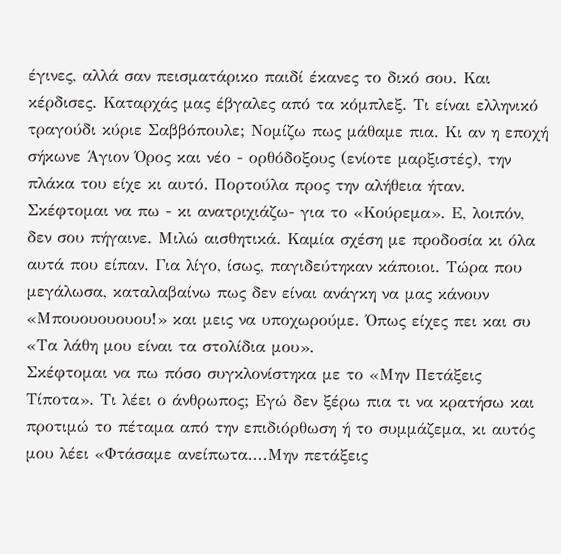έγινες, αλλά σαν πεισματάρικο παιδί έκανες το δικό σου. Και κέρδισες. Καταρχάς μας έβγαλες από τα κόμπλεξ. Τι είναι ελληνικό τραγούδι κύριε Σαββόπουλε; Νομίζω πως μάθαμε πια. Κι αν η εποχή σήκωνε Άγιον Όρος και νέο - ορθόδοξους (ενίοτε μαρξιστές), την πλάκα του είχε κι αυτό. Πορτούλα προς την αλήθεια ήταν.
Σκέφτομαι να πω - κι ανατριχιάζω- για το «Κούρεμα». Ε, λοιπόν, δεν σου πήγαινε. Μιλώ αισθητικά. Καμία σχέση με προδοσία κι όλα αυτά που είπαν. Για λίγο, ίσως, παγιδεύτηκαν κάποιοι. Τώρα που μεγάλωσα, καταλαβαίνω πως δεν είναι ανάγκη να μας κάνουν «Μπουουουουου!» και μεις να υποχωρούμε. Όπως είχες πει και συ «Τα λάθη μου είναι τα στολίδια μου».
Σκέφτομαι να πω πόσο συγκλονίστηκα με το «Μην Πετάξεις Τίποτα». Τι λέει ο άνθρωπος; Εγώ δεν ξέρω πια τι να κρατήσω και προτιμώ το πέταμα από την επιδιόρθωση ή το συμμάζεμα, κι αυτός μου λέει «Φτάσαμε ανείπωτα....Μην πετάξεις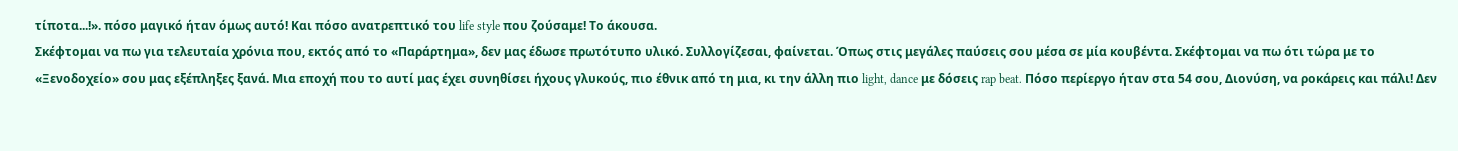τίποτα...!». πόσο μαγικό ήταν όμως αυτό! Και πόσο ανατρεπτικό του life style που ζούσαμε! Το άκουσα.
Σκέφτομαι να πω για τελευταία χρόνια που, εκτός από το «Παράρτημα», δεν μας έδωσε πρωτότυπο υλικό. Συλλογίζεσαι, φαίνεται. Όπως στις μεγάλες παύσεις σου μέσα σε μία κουβέντα. Σκέφτομαι να πω ότι τώρα με το «Ξενοδοχείο» σου μας εξέπληξες ξανά. Μια εποχή που το αυτί μας έχει συνηθίσει ήχους γλυκούς, πιο έθνικ από τη μια, κι την άλλη πιο light, dance με δόσεις rap beat. Πόσο περίεργο ήταν στα 54 σου, Διονύση, να ροκάρεις και πάλι! Δεν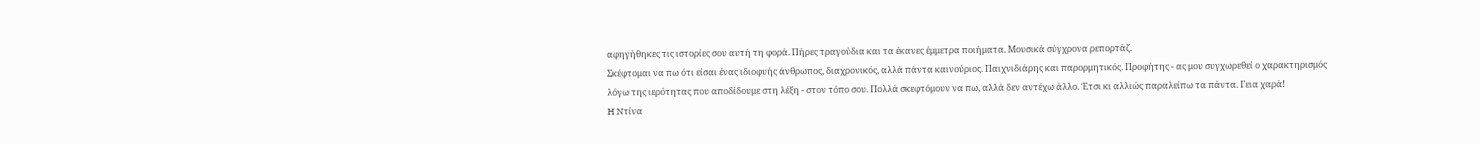αφηγήθηκες τις ιστορίες σου αυτή τη φορά. Πήρες τραγούδια και τα έκανες έμμετρα ποιήματα. Μουσικά σύγχρονα ρεπορτάζ.
Σκέφτομαι να πω ότι είσαι ένας ιδιοφυής άνθρωπος, διαχρονικός, αλλά πάντα καινούριος. Παιχνιδιάρης και παρορμητικός. Προφήτης - ας μου συγχωρεθεί ο χαρακτηρισμός λόγω της ιερότητας που αποδίδουμε στη λέξη - στον τόπο σου. Πολλά σκεφτόμουν να πω, αλλά δεν αντέχω άλλο. Έτσι κι αλλιώς παραλείπω τα πάντα. Γεια χαρά!
H Nτίνα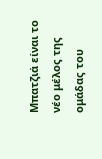Μπατζιά είναι το νέο μέλος της ομάδας του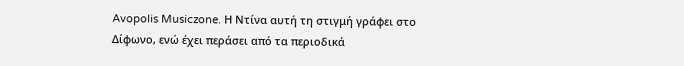Avopolis Musiczone. Η Ντίνα αυτή τη στιγμή γράφει στο Δίφωνο, ενώ έχει περάσει από τα περιοδικά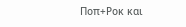Ποπ+Ροκ και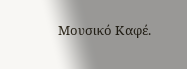Μουσικό Καφέ.